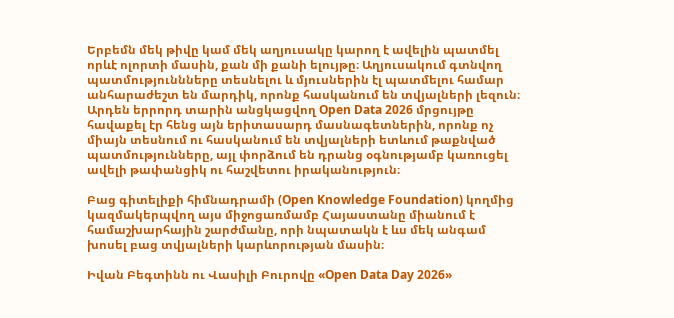Երբեմն մեկ թիվը կամ մեկ աղյուսակը կարող է ավելին պատմել որևէ ոլորտի մասին, քան մի քանի ելույթը։ Աղյուսակում գտնվող պատմություննները տեսնելու և մյուսներին էլ պատմելու համար անհարաժեշտ են մարդիկ, որոնք հասկանում են տվյալների լեզուն։ Արդեն երրորդ տարին անցկացվող Open Data 2026 մրցույթը հավաքել էր հենց այն երիտասարդ մասնագետներին, որոնք ոչ միայն տեսնում ու հասկանում են տվյալների ետևում թաքնված պատմությունները, այլ փորձում են դրանց օգնությամբ կառուցել ավելի թափանցիկ ու հաշվետու իրականություն։

Բաց գիտելիքի հիմնադրամի (Open Knowledge Foundation) կողմից կազմակերպվող այս միջոցառմամբ Հայաստանը միանում է համաշխարհային շարժմանը, որի նպատակն է ևս մեկ անգամ խոսել բաց տվյալների կարևորության մասին։

Իվան Բեգտինն ու Վասիլի Բուրովը «Open Data Day 2026»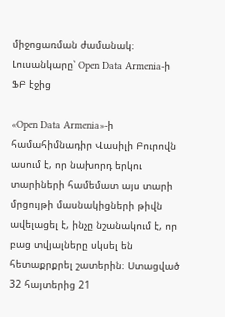միջոցառման ժամանակ։ Լուսանկարը՝ Open Data Armenia-ի ՖԲ էջից

«Open Data Armenia»-ի համահիմնադիր Վասիլի Բուրովն ասում է, որ նախորդ երկու տարիների համեմատ այս տարի մրցույթի մասնակիցների թիվն ավելացել է, ինչը նշանակում է, որ բաց տվյալները սկսել են հետաքրքրել շատերին։ Ստացված 32 հայտերից 21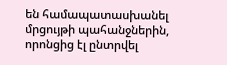են համապատասխանել մրցույթի պահանջներին, որոնցից էլ ընտրվել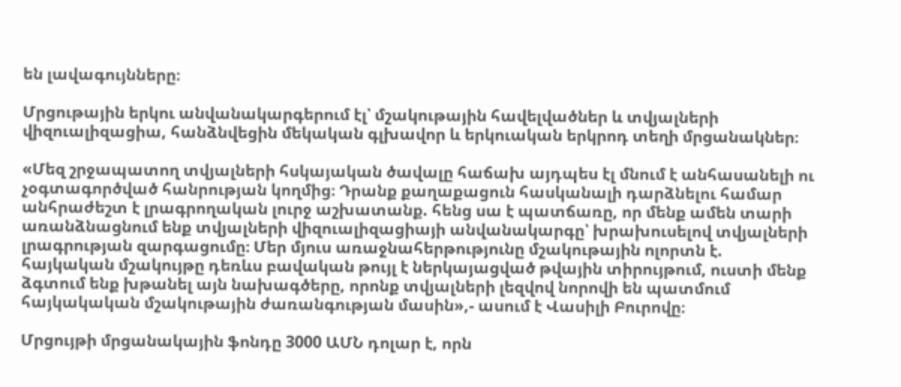են լավագույնները։

Մրցութային երկու անվանակարգերում էլ՝ մշակութային հավելվածներ և տվյալների վիզուալիզացիա, հանձնվեցին մեկական գլխավոր և երկուական երկրոդ տեղի մրցանակներ։

«Մեզ շրջապատող տվյալների հսկայական ծավալը հաճախ այդպես էլ մնում է անհասանելի ու չօգտագործված հանրության կողմից։ Դրանք քաղաքացուն հասկանալի դարձնելու համար անհրաժեշտ է լրագրողական լուրջ աշխատանք. հենց սա է պատճառը, որ մենք ամեն տարի առանձնացնում ենք տվյալների վիզուալիզացիայի անվանակարգը՝ խրախուսելով տվյալների լրագրության զարգացումը։ Մեր մյուս առաջնահերթությունը մշակութային ոլորտն է. հայկական մշակույթը դեռևս բավական թույլ է ներկայացված թվային տիրույթում, ուստի մենք ձգտում ենք խթանել այն նախագծերը, որոնք տվյալների լեզվով նորովի են պատմում հայկակական մշակութային ժառանգության մասին»,- ասում է Վասիլի Բուրովը։

Մրցույթի մրցանակային ֆոնդը 3000 ԱՄՆ դոլար է, որն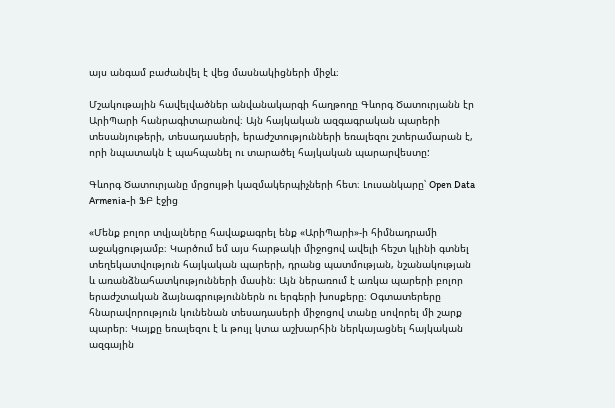այս անգամ բաժանվել է վեց մասնակիցների միջև։

Մշակութային հավելվածներ անվանակարգի հաղթողը Գևորգ Ծատուրյանն էր ԱրիՊարի հանրագիտարանով։ Այն հայկական ազգագրական պարերի տեսանյութերի, տեսադասերի, երաժշտությունների եռալեզու շտերամարան է, որի նպատակն է պահպանել ու տարածել հայկական պարարվեստը:

Գևորգ Ծատուրյանը մրցույթի կազմակերպիչների հետ։ Լուսանկարը՝ Open Data Armenia-ի ՖԲ էջից

«Մենք բոլոր տվյալները հավաքագրել ենք «ԱրիՊարի»-ի հիմնադրամի աջակցությամբ։ Կարծում եմ այս հարթակի միջոցով ավելի հեշտ կլինի գտնել տեղեկատվություն հայկական պարերի, դրանց պատմության, նշանակության և առանձնահատկությունների մասին։ Այն ներառում է առկա պարերի բոլոր երաժշտական ձայնագրություններն ու երգերի խոսքերը։ Օգտատերերը հնարավորություն կունենան տեսադասերի միջոցով տանը սովորել մի շարք պարեր։ Կայքը եռալեզու է և թույլ կտա աշխարհին ներկայացնել հայկական ազգային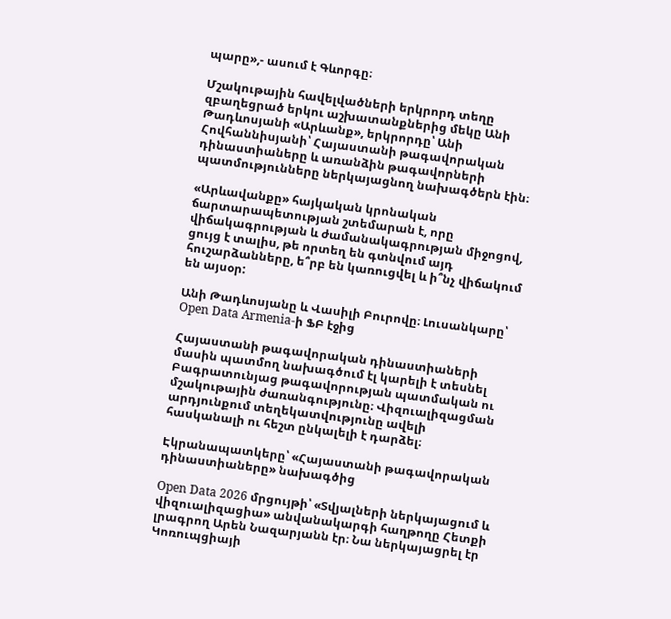պարը»,- ասում է Գևորգը։

Մշակութային հավելվածների երկրորդ տեղը զբաղեցրած երկու աշխատանքներից մեկը Անի Թադևոսյանի «Արևանք», երկրորդը՝ Անի Հովհաննիսյանի՝ Հայաստանի թագավորական դինաստիաները և առանձին թագավորների պատմությունները ներկայացնող նախագծերն էին։

«Արևավանքը» հայկական կրոնական ճարտարապետության շտեմարան է, որը վիճակագրության և ժամանակագրության միջոցով, ցույց է տալիս, թե որտեղ են գտնվում այդ հուշարձանները, ե՞րբ են կառուցվել և ի՞նչ վիճակում են այսօր:

Անի Թադևոսյանը և Վասիլի Բուրովը։ Լուսանկարը՝ Open Data Armenia-ի ՖԲ էջից

Հայաստանի թագավորական դինաստիաների մասին պատմող նախագծում էլ կարելի է տեսնել Բագրատունյաց թագավորության պատմական ու մշակութային ժառանգությունը։ Վիզուալիզացման արդյունքում տեղեկատվությունը ավելի հասկանալի ու հեշտ ընկալելի է դարձել։

Էկրանապատկերը՝ «Հայաստանի թագավորական դինաստիաները» նախագծից

Open Data 2026 մրցույթի՝ «Տվյալների ներկայացում և վիզուալիզացիա» անվանակարգի հաղթողը Հետքի լրագրող Արեն Նազարյանն էր։ Նա ներկայացրել էր Կոռուպցիայի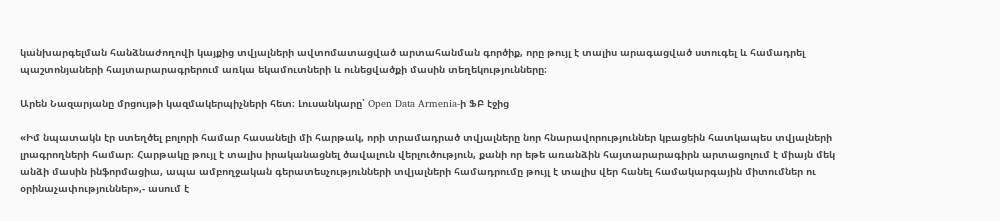կանխարգելման հանձնաժողովի կայքից տվյալների ավտոմատացված արտահանման գործիք, որը թույլ է տալիս արագացված ստուգել և համադրել պաշտոնյաների հայտարարագրերում առկա եկամուտների և ունեցվածքի մասին տեղեկությունները։

Արեն Նազարյանը մրցույթի կազմակերպիչների հետ։ Լուսանկարը՝ Open Data Armenia-ի ՖԲ էջից

«Իմ նպատակն էր ստեղծել բոլորի համար հասանելի մի հարթակ, որի տրամադրած տվյալները նոր հնարավորություններ կբացեին հատկապես տվյալների լրագրողների համար։ Հարթակը թույլ է տալիս իրականացնել ծավալուն վերլուծություն, քանի որ եթե առանձին հայտարարագիրն արտացոլում է միայն մեկ անձի մասին ինֆորմացիա, ապա ամբողջական գերատեսչությունների տվյալների համադրումը թույլ է տալիս վեր հանել համակարգային միտումներ ու օրինաչափություններ»,- ասում է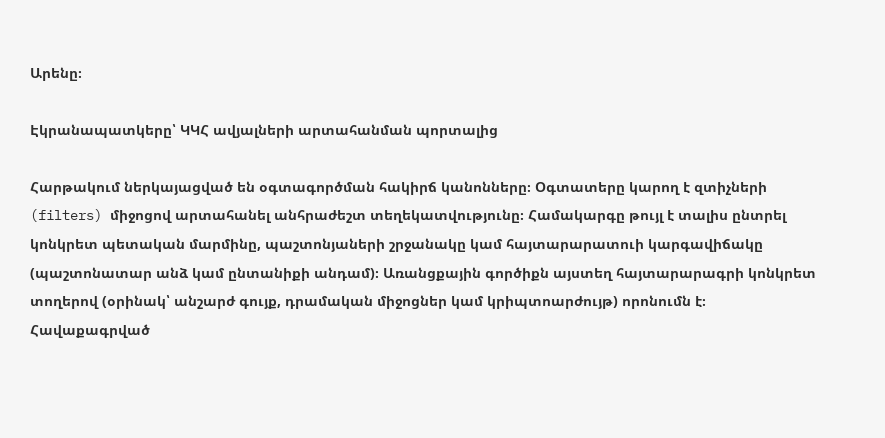Արենը։

Էկրանապատկերը՝ ԿԿՀ ավյալների արտահանման պորտալից

Հարթակում ներկայացված են օգտագործման հակիրճ կանոնները։ Օգտատերը կարող է զտիչների (filters) միջոցով արտահանել անհրաժեշտ տեղեկատվությունը։ Համակարգը թույլ է տալիս ընտրել կոնկրետ պետական մարմինը, պաշտոնյաների շրջանակը կամ հայտարարատուի կարգավիճակը (պաշտոնատար անձ կամ ընտանիքի անդամ)։ Առանցքային գործիքն այստեղ հայտարարագրի կոնկրետ տողերով (օրինակ՝ անշարժ գույք, դրամական միջոցներ կամ կրիպտոարժույթ) որոնումն է։ Հավաքագրված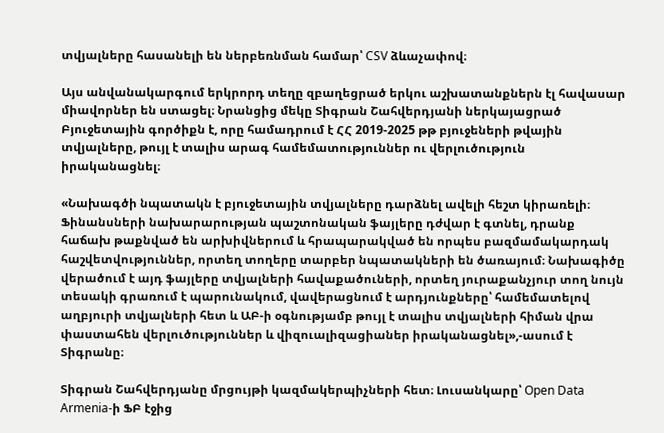տվյալները հասանելի են ներբեռնման համար՝ CSV ձևաչափով։

Այս անվանակարգում երկրորդ տեղը զբաղեցրած երկու աշխատանքներն էլ հավասար միավորներ են ստացել։ Նրանցից մեկը Տիգրան Շահվերդյանի ներկայացրած Բյուջետային գործիքն է, որը համադրում է ՀՀ 2019-2025 թթ բյուջեների թվային տվյալները, թույլ է տալիս արագ համեմատություններ ու վերլուծություն իրականացնել։

«Նախագծի նպատակն է բյուջետային տվյալները դարձնել ավելի հեշտ կիրառելի։ Ֆինանսների նախարարության պաշտոնական ֆայլերը դժվար է գտնել, դրանք հաճախ թաքնված են արխիվներում և հրապարակված են որպես բազմամակարդակ հաշվետվություններ, որտեղ տողերը տարբեր նպատակների են ծառայում։ Նախագիծը վերածում է այդ ֆայլերը տվյալների հավաքածուների, որտեղ յուրաքանչյուր տող նույն տեսակի գրառում է պարունակում, վավերացնում է արդյունքները՝ համեմատելով աղբյուրի տվյալների հետ և ԱԲ-ի օգնությամբ թույլ է տալիս տվյալների հիման վրա փաստահեն վերլուծություններ և վիզուալիզացիաներ իրականացնել»,-ասում է Տիգրանը։

Տիգրան Շահվերդյանը մրցույթի կազմակերպիչների հետ։ Լուսանկարը՝ Open Data Armenia-ի ՖԲ էջից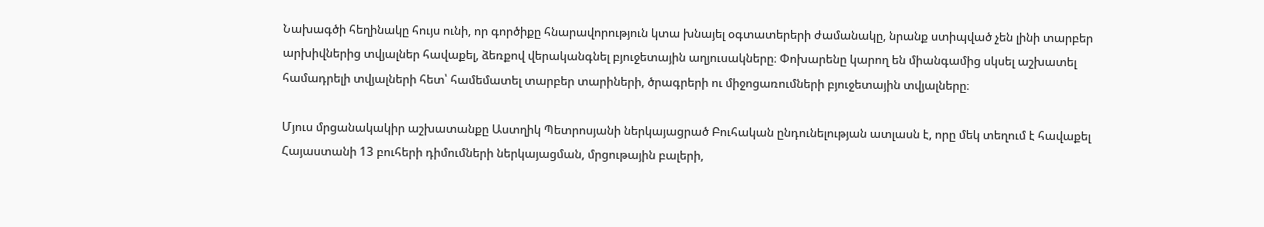Նախագծի հեղինակը հույս ունի, որ գործիքը հնարավորություն կտա խնայել օգտատերերի ժամանակը, նրանք ստիպված չեն լինի տարբեր արխիվներից տվյալներ հավաքել, ձեռքով վերականգնել բյուջետային աղյուսակները։ Փոխարենը կարող են միանգամից սկսել աշխատել համադրելի տվյալների հետ՝ համեմատել տարբեր տարիների, ծրագրերի ու միջոցառումների բյուջետային տվյալները։

Մյուս մրցանակակիր աշխատանքը Աստղիկ Պետրոսյանի ներկայացրած Բուհական ընդունելության ատլասն է, որը մեկ տեղում է հավաքել Հայաստանի 13 բուհերի դիմումների ներկայացման, մրցութային բալերի,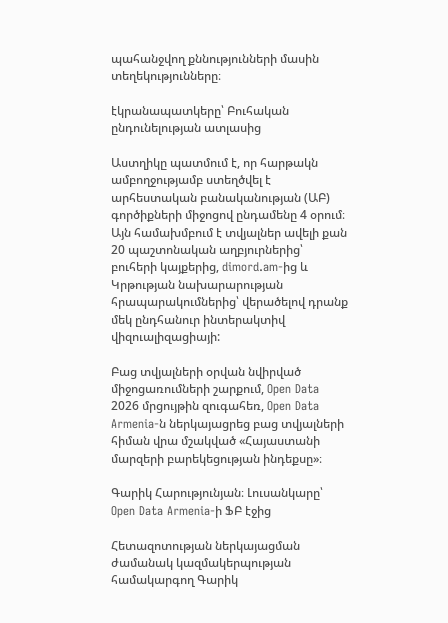պահանջվող քննությունների մասին տեղեկությունները։

էկրանապատկերը՝ Բուհական ընդունելության ատլասից

Աստղիկը պատմում է, որ հարթակն ամբողջությամբ ստեղծվել է արհեստական բանականության (ԱԲ) գործիքների միջոցով ընդամենը 4 օրում։ Այն համախմբում է տվյալներ ավելի քան 20 պաշտոնական աղբյուրներից՝ բուհերի կայքերից, dimord.am-ից և Կրթության նախարարության հրապարակումներից՝ վերածելով դրանք մեկ ընդհանուր ինտերակտիվ վիզուալիզացիայի:

Բաց տվյալների օրվան նվիրված միջոցառումների շարքում, Open Data 2026 մրցույթին զուգահեռ, Open Data Armenia-ն ներկայացրեց բաց տվյալների հիման վրա մշակված «Հայաստանի մարզերի բարեկեցության ինդեքսը»։

Գարիկ Հարությունյան։ Լուսանկարը՝ Open Data Armenia-ի ՖԲ էջից

Հետազոտության ներկայացման ժամանակ կազմակերպության համակարգող Գարիկ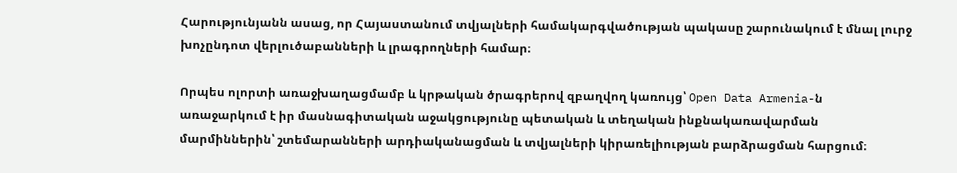Հարությունյանն ասաց, որ Հայաստանում տվյալների համակարգվածության պակասը շարունակում է մնալ լուրջ խոչընդոտ վերլուծաբանների և լրագրողների համար։

Որպես ոլորտի առաջխաղացմամբ և կրթական ծրագրերով զբաղվող կառույց՝ Open Data Armenia-ն առաջարկում է իր մասնագիտական աջակցությունը պետական և տեղական ինքնակառավարման մարմիններին՝ շտեմարանների արդիականացման և տվյալների կիրառելիության բարձրացման հարցում։